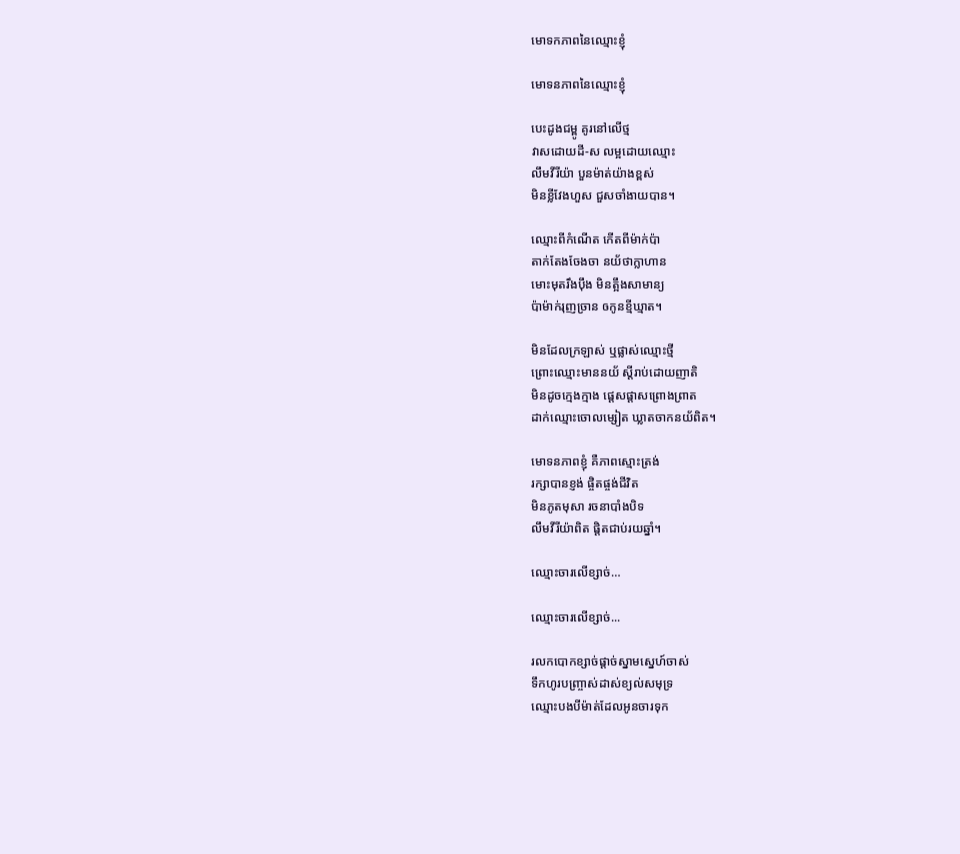មោទកភាពនៃឈ្មោះខ្ញុំ

មោទនភាពនៃឈ្មោះខ្ញុំ

បេះដូងជម្ពូ គូរនៅលើថ្ម
វាសដោយដី-ស លម្អដោយឈ្មោះ
លឹមវីរីយ៉ា បួនម៉ាត់យ៉ាងខ្ពស់
មិនខ្លីវែងហួស ជួសចាំងាយបាន។

ឈ្មោះពីកំណើត កើតពីម៉ាក់ប៉ា
តាក់តែងចែងចា នយ័ថាក្លាហាន
មោះមុតរឹងប៉ឹង មិនត្អឹងសាមាន្យ
ប៉ាម៉ាក់រុញច្រាន ឲកូនខ្មីឃ្មាត។

មិនដែលក្រឡាស់ ឬផ្លាស់ឈ្មោះថ្មី
ព្រោះឈ្មោះមាននយ័ ស្តីរាប់ដោយញាតិ
មិនដូចក្មេងក្មាង ផ្តេសផ្តាសព្រោងព្រាត
ដាក់ឈ្មោះចោលម្សៀត ឃ្លាតចាកនយ័ពិត។

មោទនភាពខ្ញុំ គឺភាពស្មោះត្រង់
រក្សាបានខ្ញង់ ផ្ចិតផ្ចង់ជីវិត
មិនភូតមុសា រចនាបាំងបិទ
លឹមវីរីយ៉ាពិត ផ្តិតជាប់រយឆ្នាំ។

ឈ្មោះចារលើខ្សាច់…

ឈ្មោះចារលើខ្សាច់...

រលកបោកខ្សាច់ផ្តាច់ស្នាមស្នេហ៍ចាស់
ទឹកហូរបញ្ច្រាស់ដាស់ខ្យល់សមុទ្រ
ឈ្មោះបងបីម៉ាត់ដែលអូនចារទុក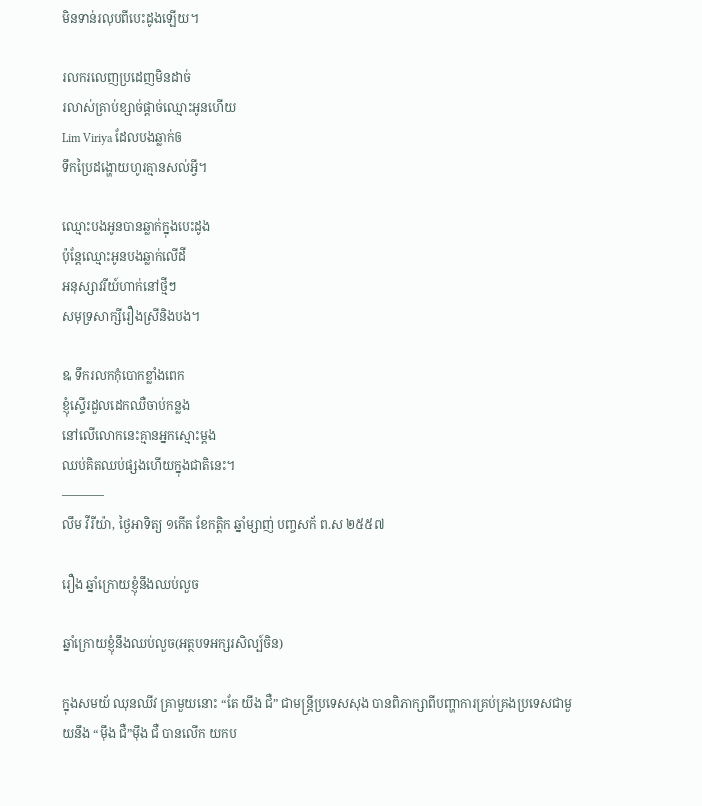មិនទាន់រលុបពីបេះដូងឡើយ។

រលករលេញប្រដេញមិនដាច់
រលាស់គ្រាប់ខ្សាច់ផ្ដាច់ឈ្មោះអូនហើយ
Lim Viriya ដែលបងឆ្លាក់ឲ
ទឹកប្រៃដង្ហោយហូរគ្មានសល់អ្វី។

ឈ្មោះបងអូនបានឆ្លាក់ក្នុងបេះដូង
ប៉ុន្តែឈ្មោះអូនបងឆ្លាក់លើដី
អនុស្សាវរីយ៍ហាក់នៅថ្មីៗ
សមុទ្រសាក្សីរឿងស្រីនិងបង។

ឩ ទឹករលកកុំបោកខ្លាំងពេក
ខ្ញុំស្ទើរដួលដេកឈឺចាប់កន្លង
នៅលើលោកនេះគ្មានអ្នកស្មោះម្ដង
ឈប់គិតឈប់ផ្សងហើយក្នុងជាតិនេះ។
———–
លឹម វីរីយ៉ា, ថ្ងៃអាទិត្យ ១កើត ខែកត្តិក ឆ្នាំម្សាញ់ បញ្ចសក័ ព.ស ២៥៥៧

រឿង ឆ្នាំក្រោយខ្ញុំនឹងឈប់លួច

ឆ្នាំក្រោយខ្ញុំនឹងឈប់លួច(អត្ថបទអក្សរសិល្ប៍ចិន)

ក្នុងសមយ័ ឈុនឈីវ គ្រាមួយនោះ “តែ យីង ជឺ” ជាមន្ត្រីប្រទេសសុង បានពិភាក្សាពីបញ្ហាការគ្រប់គ្រងប្រទេសជាមួយនឹង “ម៉ឹង ជឺ”ម៉ឹង ជឺ បានលើក យកប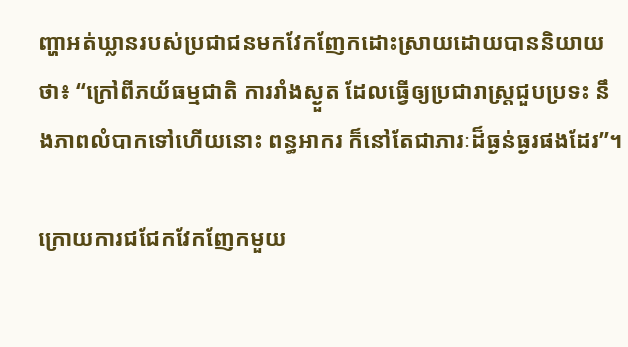ញ្ហាអត់ឃ្លានរបស់ប្រជាជនមកវែកញែកដោះស្រាយដោយបាននិយាយថា៖ “ក្រៅពីភយ័ធម្មជាតិ ការរាំងស្ងួត ដែលធ្វើឲ្យប្រជារាស្រ្តជួបប្រទះ នឹងភាពលំបាកទៅហើយនោះ ពន្ធអាករ ក៏នៅតែជាភារៈដ៏ធ្ងន់ធ្ងរផងដែរ”។

ក្រោយការជជែកវែកញែកមួយ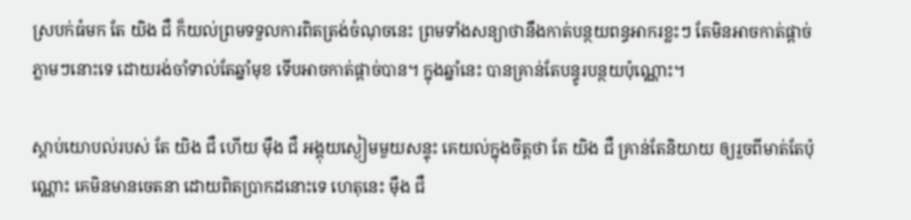ស្របក់ធំមក តែ យិង ជឺ ក៏យល់ព្រមទទួលការពិតត្រង់ចំណុចនេះ ព្រមទាំងសន្យាថានឹងកាត់បន្ថយពន្ធអាករខ្លះៗ តែមិនអាចកាត់ផ្តាច់ភ្លាមៗនោះទេ ដោយរង់ចាំទាល់តែឆ្នាំមុខ ទើបអាចកាត់ផ្តាច់បាន។ ក្នុងឆ្នាំនេះ បានគ្រាន់តែបន្ធូរបន្ថយប៉ុណ្ណោះ។

ស្តាប់យោបល់របស់ តែ យិង ជឺ ហើយ ម៉ឹង ជឺ អង្គុយស្ងៀមមួយសន្ទុះ គេយល់ក្នុងចិត្តថា តែ យិង ជឺ គ្រាន់តែនិយាយ ឲ្យរួចពីមាត់តែប៉ុណ្ណោះ គេមិនមានចេតនា ដោយពិតប្រាកដនោះទេ ហេតុនេះ ម៉ឹង ជឺ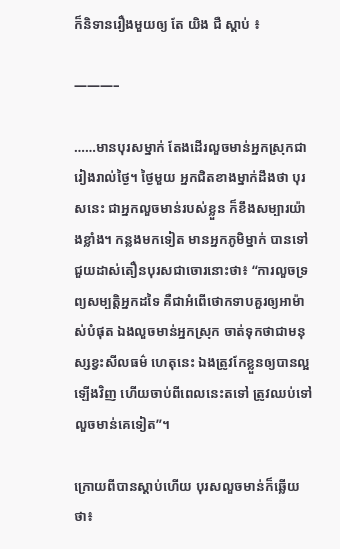ក៏និទានរឿងមួយឲ្យ តែ យិង ជឺ ស្តាប់ ៖

———–

……មានបុរសម្នាក់ តែងដើរលួចមាន់អ្នកស្រុកជារៀងរាល់ថ្ងៃ។ ថ្ងៃមួយ អ្នកជិតខាងម្នាក់ដឹងថា បុរសនេះ ជាអ្នកលួចមាន់របស់ខ្លួន ក៏ខឹងសម្បារយ៉ាងខ្លាំង។ កន្លងមកទៀត មានអ្នកភូមិម្នាក់ បានទៅជួយដាស់តឿនបុរសជាចោរនោះថា៖ “ការលួចទ្រព្យសម្បត្តិអ្នកដទៃ គឺជាអំពើថោកទាបគួរឲ្យអាម៉ាស់បំផុត ឯងលួចមាន់អ្នកស្រុក ចាត់ទុកថាជាមនុស្សខ្វះសីលធម៌ ហេតុនេះ ឯងត្រូវកែខ្លួនឲ្យបានល្អឡើងវិញ ហើយចាប់ពីពេលនេះតទៅ ត្រូវឈប់ទៅលួចមាន់គេទៀត”។

ក្រោយពីបានស្តាប់ហើយ បុរសលួចមាន់ក៏ឆ្លើយថា៖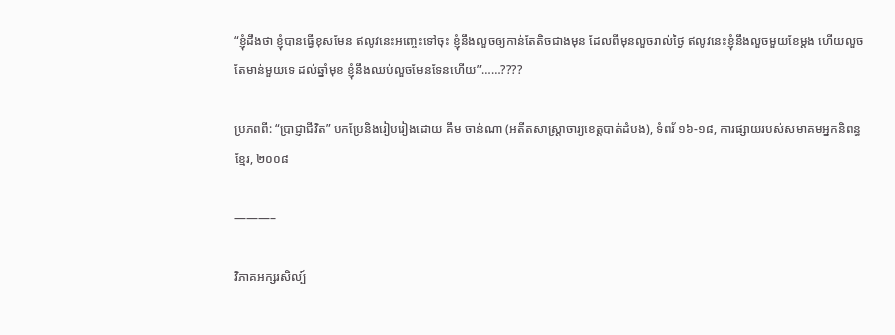“ខ្ញុំដឹងថា ខ្ញុំបានធ្វើខុសមែន ឥលូវនេះអញ្ចេះទៅចុះ ខ្ញុំនឹងលួចឲ្យកាន់តែតិចជាងមុន ដែលពីមុនលួចរាល់ថ្ងៃ ឥលូវនេះខ្ញុំនឹងលួចមួយខែម្តង ហើយលួចតែមាន់មួយទេ ដល់ឆ្នាំមុខ ខ្ញុំនឹងឈប់លួចមែនទែនហើយ”……????

ប្រភពពី: “ប្រាជ្ញាជីវិត” បកប្រែនិងរៀបរៀងដោយ គឹម ចាន់ណា (អតីតសាស្រ្តាចារ្យខេត្តបាត់ដំបង), ទំពរ័ ១៦-១៨, ការផ្សាយរបស់សមាគមអ្នកនិពន្ធខ្មែរ, ២០០៨

———–

វិភាគអក្សរសិល្ប៍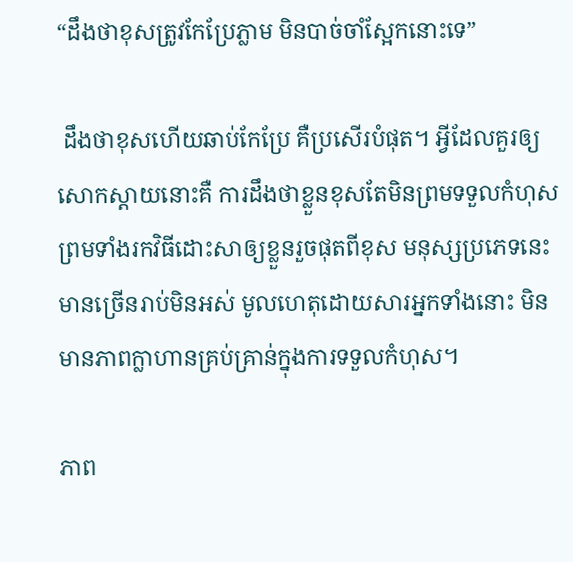“ដឹងថាខុសត្រូវកែប្រែភ្លាម មិនបាច់ចាំស្អែកនោះទេ”

 ដឹងថាខុសហើយឆាប់កែប្រែ គឺប្រសើរបំផុត។ អ្វីដែលគួរឲ្យសោកស្តាយនោះគឺ ការដឹងថាខ្លួនខុសតែមិនព្រមទទួលកំហុស ព្រមទាំងរកវិធីដោះសាឲ្យខ្លួនរួចផុតពីខុស មនុស្សប្រភេទនេះមានច្រើនរាប់មិនអស់ មូលហេតុដោយសារអ្នកទាំងនោះ មិនមានភាពក្លាហានគ្រប់គ្រាន់ក្នុងការទទួលកំហុស។

ភាព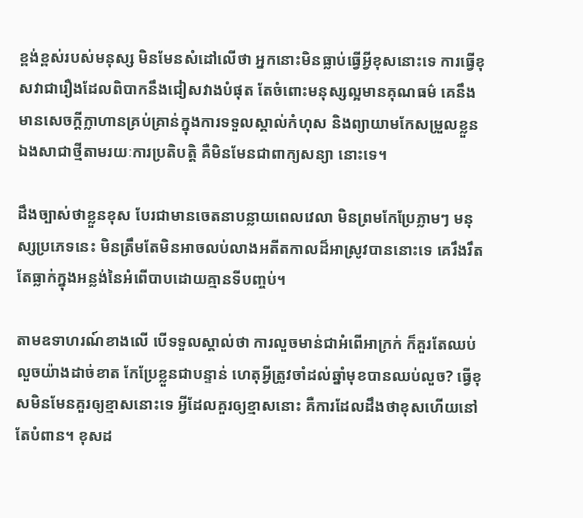ខ្ពង់ខ្ពស់របស់មនុស្ស មិនមែនសំដៅលើថា អ្នកនោះមិនធ្លាប់ធ្វើអ្វីខុសនោះទេ ការធ្វើខុសវាជារឿងដែលពិបាកនឹងជៀសវាងបំផុត តែចំពោះមនុស្សល្អមានគុណធម៌ គេនឹងមានសេចក្តីក្លាហានគ្រប់គ្រាន់ក្នុងការទទួលស្គាល់កំហុស និងព្យាយាមកែសម្រួលខ្លួនឯងសាជាថ្មីតាមរយៈការប្រតិបត្តិ គឺមិនមែនជាពាក្យសន្យា នោះទេ។

ដឹងច្បាស់ថាខ្លួនខុស បែរជាមានចេតនាបន្លាយពេលវេលា មិនព្រមកែប្រែភ្លាមៗ មនុស្សប្រភេទនេះ មិនត្រឹមតែមិនអាចលប់លាងអតីតកាលដ៏អាស្រូវបាននោះទេ គេរឹងរឹតតែធ្លាក់ក្នុងអន្លង់នៃអំពើបាបដោយគ្មានទីបញ្ចប់។

តាមឧទាហរណ៍ខាងលើ បើទទួលស្គាល់ថា ការលួចមាន់ជាអំពើអាក្រក់ ក៏គួរតែឈប់លួចយ៉ាងដាច់ខាត កែប្រែខ្លួនជាបន្ទាន់ ហេតុអ្វីត្រូវចាំដល់ឆ្នាំមុខបានឈប់លួច? ធ្វើខុសមិនមែនគួរឲ្យខ្មាសនោះទេ អ្វីដែលគួរឲ្យខ្មាសនោះ គឺការដែលដឹងថាខុសហើយនៅតែបំពាន។ ខុសដ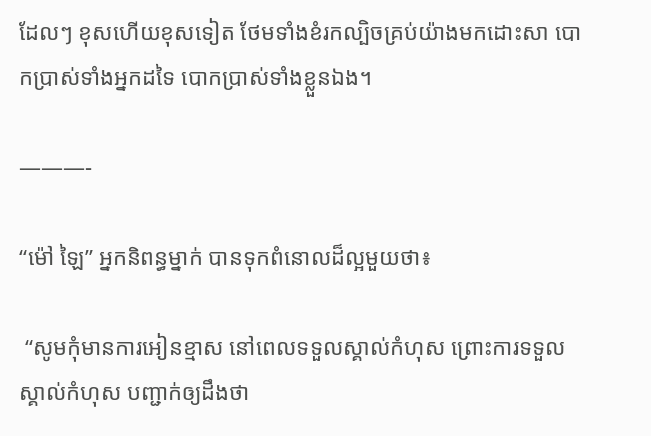ដែលៗ ខុសហើយខុសទៀត ថែមទាំងខំរកល្បិចគ្រប់យ៉ាងមកដោះសា បោកប្រាស់ទាំងអ្នកដទៃ បោកប្រាស់ទាំងខ្លួនឯង។

———-

“ម៉ៅ ឡៃ” អ្នកនិពន្ធម្នាក់ បានទុកពំនោលដ៏ល្អមួយថា៖

 “សូមកុំមានការអៀនខ្មាស នៅពេលទទួលស្គាល់កំហុស ព្រោះការទទួលស្គាល់កំហុស បញ្ជាក់ឲ្យដឹងថា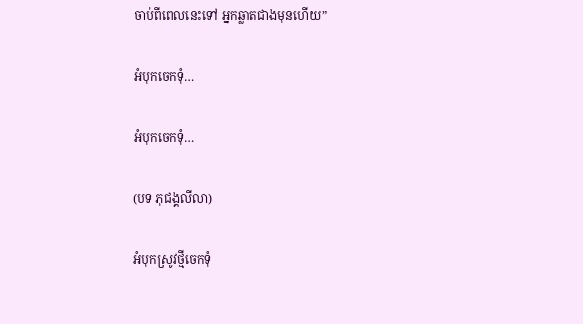ចាប់ពីពេលនេះទៅ អ្នកឆ្លាតជាងមុនហើយ”

អំបុកចេកទុំ…

អំបុកចេកទុំ…

(បទ ភុជង្គលីលា)

អំបុកស្រូវថ្មីចេកទុំ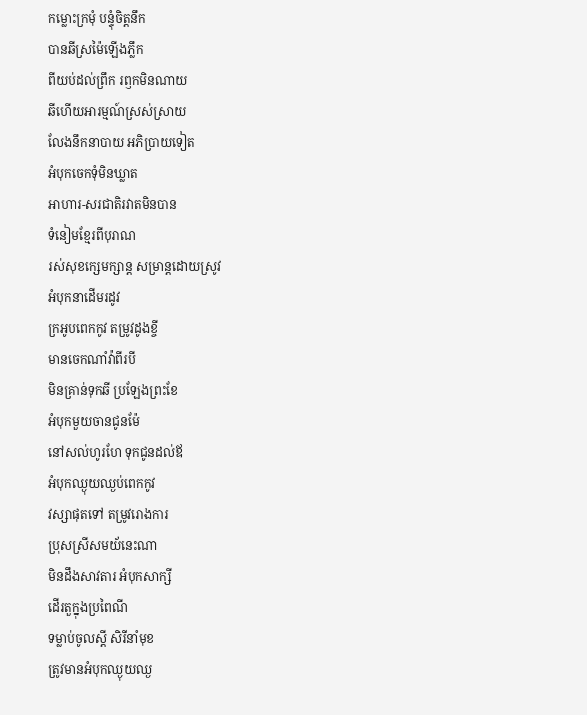កម្លោះក្រមុំ បន្ទុំចិត្តនឹក
បានឆីស្រម៉ៃឡើងភ្លឹក
ពីយប់ដល់ព្រឹក រឭកមិនណាយ
ឆីហើយអារម្មណ៍ស្រស់ស្រាយ
លែងនឹកនាបាយ អភិប្រាយទៀត
អំបុកចេកទុំមិនឃ្លាត
អាហារ-សរជាតិរវាតមិនបាន
ទំនៀមខ្មែរពីបុរាណ
រស់សុខក្សេមក្សាន្ត សម្រាន្តដោយស្រូវ
អំបុកនាដើមរដូវ
ក្រអូបពេកកូវ តម្រូវដូងខ្ចី
មានចេកណាំវ៉ាពីរបី
មិនគ្រាន់ទុកឆី ប្រឡែងព្រះខែ
អំបុកមួយចានជូនម៉ែ
នៅសល់ហូរហែ ទុកជូនដល់ឪ
អំបុកឈ្ងុយឈ្ងប់ពេកកូវ
វស្សាផុតទៅ តម្រូវរោងការ
ប្រុសស្រីសមយ័នេះណា
មិនដឹងសាវតារ អំបុកសាក្សី
ដើរតួក្នុងប្រពៃណី
ទម្លាប់ចូលស្តី សិរីនាំមុខ
ត្រូវមានអំបុកឈ្ងុយឈ្ង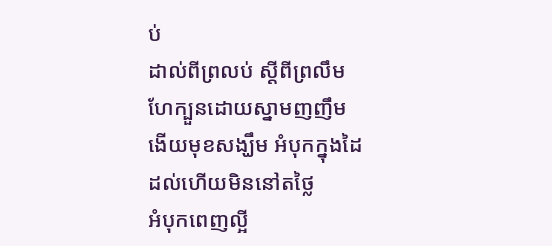ប់
ដាល់ពីព្រលប់ ស្តីពីព្រលឹម
ហែក្បួនដោយស្នាមញញឹម
ងើយមុខសង្ឃឹម អំបុកក្នុងដៃ
ដល់ហើយមិននៅតថ្លៃ
អំបុកពេញល្អី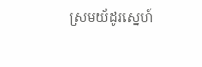ស្រមយ័ដូរស្នេហ៍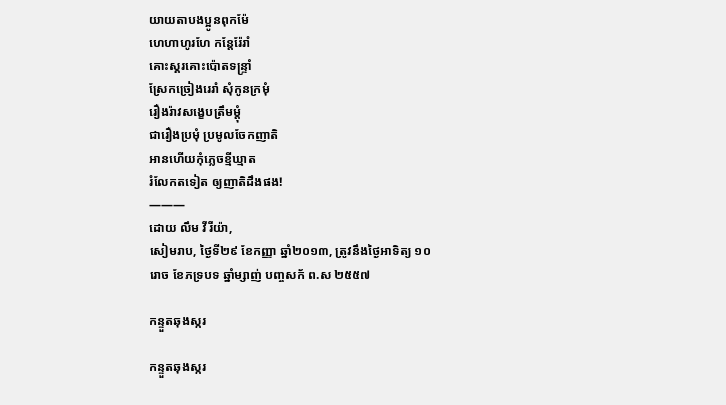យាយតាបងប្អូនពុកម៉ែ
ហេហាហូរហែ កន្តែរ៉ែរាំ
គោះស្គរគោះប៉ោតទន្ទ្រាំ
ស្រែកច្រៀងរេរាំ សុំកូនក្រមុំ
រឿងរ៉ាវសង្ខេបត្រឹមម្តុំ
ជារឿងប្រមុំ ប្រមូលចែកញាតិ
អានហើយកុំភ្លេចខ្មីឃ្មាត
រំលែកតទៀត ឲ្យញាតិដឹងផង!
———
ដោយ លឹម វីរីយ៉ា,
សៀមរាប, ថ្ងៃទី២៩ ខែកញ្ញា ឆ្នាំ២០១៣, ត្រូវនឹងថ្ងៃអាទិត្យ ១០រោច ខែភទ្របទ ឆ្នាំម្សាញ់ បញ្ចសក័ ព.ស ២៥៥៧

កន្ទួតឆុងស្ករ

កន្ទួតឆុងស្ករ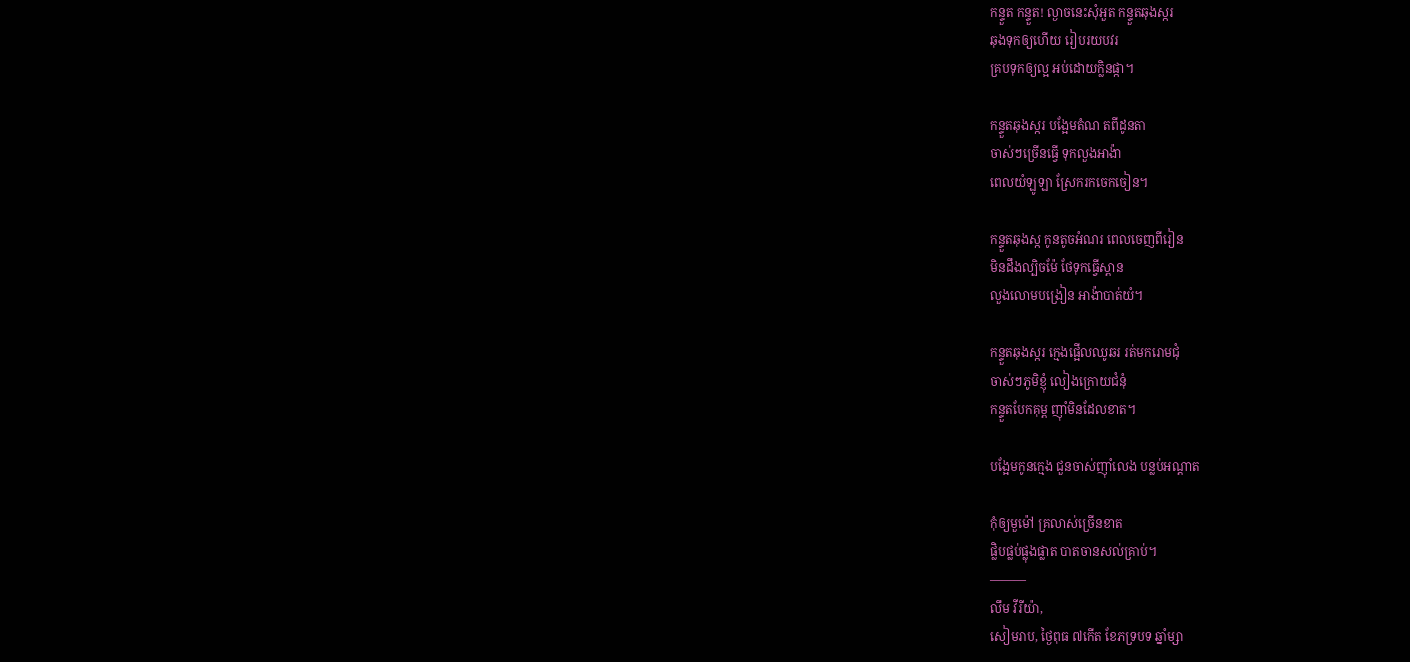កន្ទួត កន្ទួត! ល្ងាចនេះសុំអួត កន្ទួតឆុងស្ករ
ឆុងទុកឲ្យហើយ រៀបរយបវរ
គ្របទុកឲ្យល្អ អប់ដោយក្លិនផ្កា។

កន្ទួតឆុងស្ករ បង្អែមតំណ តពីដូនតា
ចាស់ៗច្រើនធ្វើ ទុកលួងអាង៉ា
ពេលយំឡូឡា ស្រែករកចេកចៀន។

កន្ទួតឆុងស្ក កូនតូចអំណរ ពេលចេញពីរៀន
មិនដឹងល្បិចម៉ែ ថែទុកធ្វើស្ពាន
លួងលោមបង្រៀន អាង៉ាបាត់យំ។

កន្ទួតឆុងស្ករ ក្មេងផ្អើលឈូឆរ រត់មករោមជុំ
ចាស់ៗភូមិខ្ញុំ លៀងក្រោយជំនុំ
កន្ទួតបែកគុម្ព ញ៉ាំមិនដែលខាត។

បង្អែមកូនក្មេង ជួនចាស់ញ៉ាំលេង បន្លប់អណ្តាត

កុំឲ្យមួម៉ៅ គ្រលាស់ច្រើនខាត
ផ្លិបផ្លប់ផ្លុងផ្លាត បាតចានសល់គ្រាប់។
———
លឹម វីរីយ៉ា,
សៀមរាប, ថ្ងៃពុធ ៧កើត ខែភទ្របទ ឆ្នាំម្សា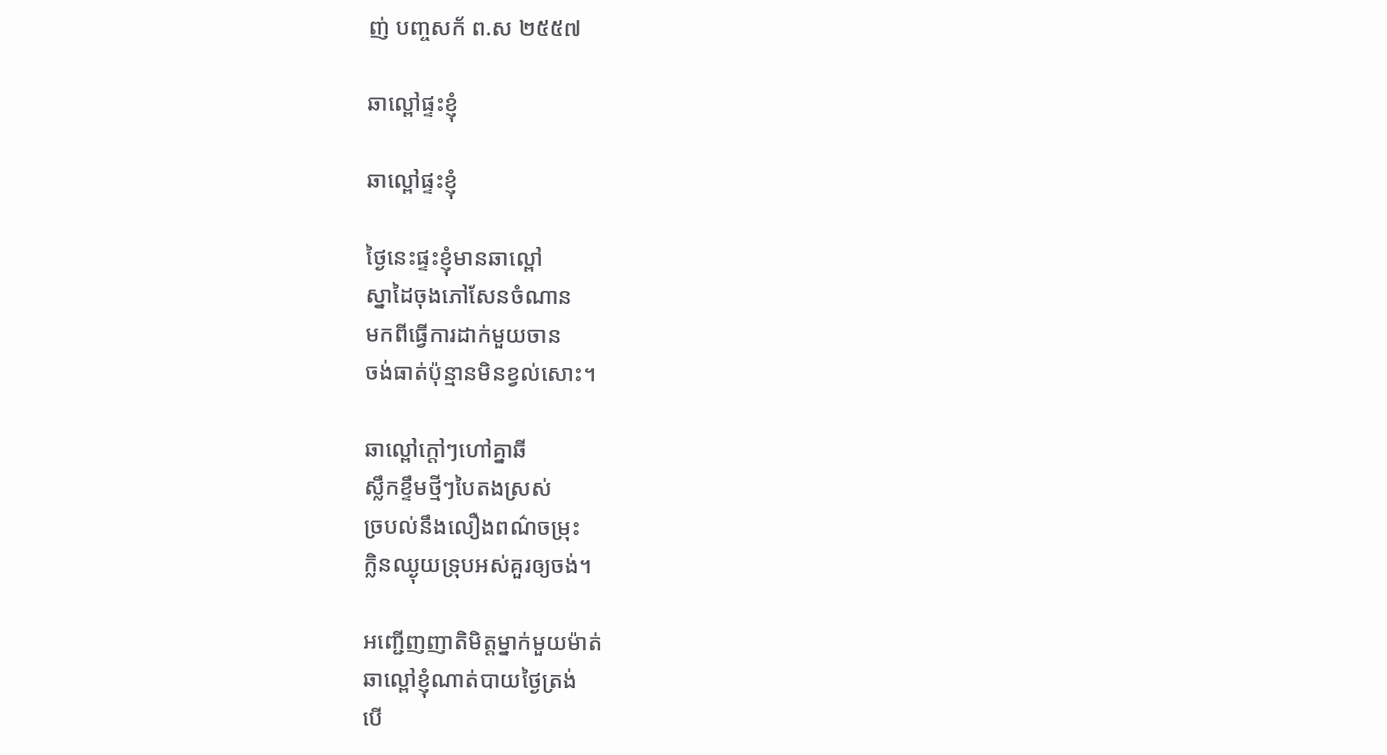ញ់ បញ្ចសក័ ព.ស ២៥៥៧

ឆាល្ពៅផ្ទះខ្ញុំ

ឆាល្ពៅផ្ទះខ្ញុំ

ថ្ងៃនេះផ្ទះខ្ញុំមានឆាល្ពៅ
ស្នាដៃចុងភៅសែនចំណាន
មកពីធ្វើការដាក់មួយចាន
ចង់ធាត់ប៉ុន្មានមិនខ្វល់សោះ។

ឆាល្ពៅក្តៅៗហៅគ្នាឆី
ស្លឹកខ្ទឹមថ្មីៗបៃតងស្រស់
ច្របល់នឹងលឿងពណ៌ចម្រុះ
ក្លិនឈ្ងុយទ្រុបអស់គួរឲ្យចង់។

អញ្ជើញញាតិមិត្តម្នាក់មួយម៉ាត់
ឆាល្ពៅខ្ញុំណាត់បាយថ្ងៃត្រង់
បើ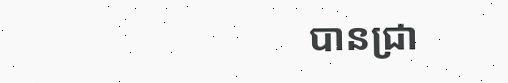បានជ្រា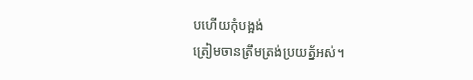បហើយកុំបង្អង់
ត្រៀមចានត្រឹមត្រង់ប្រយត្ន័អស់។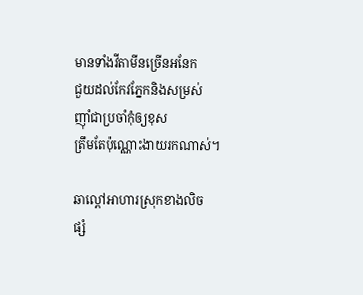មានទាំងវីតាមីនច្រើនអនែក
ជួយដល់កែវភ្នែកនិងសម្រស់
ញ៉ាំជាប្រចាំកុំឲ្យខុស
ត្រឹមតែប៉ុណ្ណោះងាយរកណាស់។

ឆាល្ពៅអាហារស្រុកខាងលិច
ផ្សំ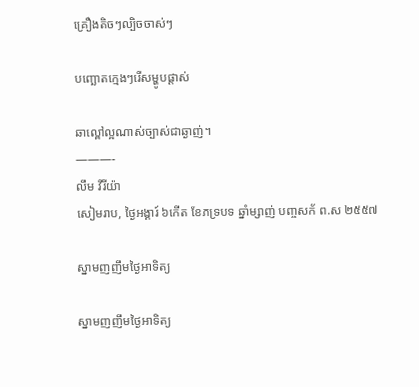គ្រឿងតិចៗល្បិចចាស់ៗ

បញ្ឆោតក្មេងៗរើសម្ហូបផ្ដាស់

ឆាល្ពៅល្អណាស់ច្បាស់ជាឆ្ងាញ់។
———-
លឹម វីរីយ៉ា
សៀមរាប, ថ្ងៃអង្គារ៍ ៦កើត ខែភទ្របទ ឆ្នាំម្សាញ់ បញ្ចសក័ ព.ស ២៥៥៧

ស្នាមញញឹមថ្ងៃអាទិត្យ

ស្នាមញញឹមថ្ងៃអាទិត្យ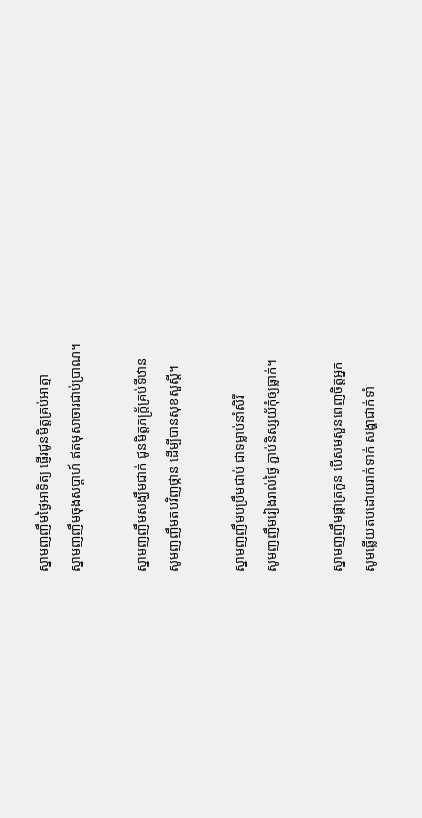ស្នាមញញឹមថ្ងៃអាទិត្យ ផ្ញើរជូនមិត្តគ្រប់អាត្មា
ស្នាមញញឹមចុងសប្តាហ៍ ឥតមុសាចារជាប់ប្រាណ។

ស្នាមញញឹមសង្ឃឹមជាក់ ជូនមិត្តភក្រ្ត័គ្រប់ទីឋាន
សូមញញឹមតបវិញថ្កាន ដើម្បីបានសុខសួស្តី។

ស្នាមញញឹមបប្រឹមជាប់ ជាទម្លាប់នាំសិរី
សូមញញឹមរៀងរាល់ថ្ងៃ ភ្ជាប់និស្សយ័កុំឲ្យធ្លាក់។

ស្នាមញញឹមផ្កាត្រកួន បើសមសួនពេញចិត្តអ្នក
សូមឆ្លើយតបដោយរាក់ទាក់ សង្ហាជាក់ទាំ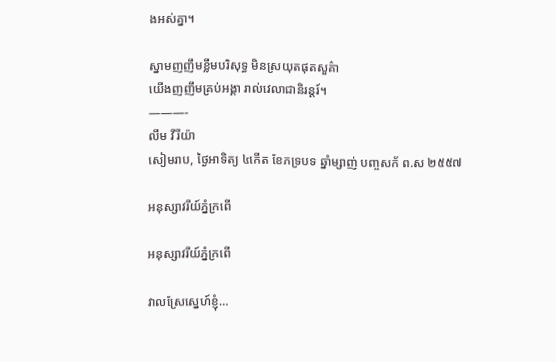ងអស់គ្នា។

ស្នាមញញឹមខ្លឹមបរិសុទ្ធ មិនស្រយុតផុតសួគ៌ា
យើងញញឹមគ្រប់អង្គា រាល់វេលាជានិរន្តរ៍។
———-
លឹម វីរីយ៉ា
សៀមរាប, ថ្ងៃអាទិត្យ ៤កើត ខែភទ្របទ ឆ្នាំម្សាញ់ បញ្ចសក័ ព.ស ២៥៥៧

អនុស្សាវរីយ៍ភ្នំក្រពើ

អនុស្សាវរីយ៍ភ្នំក្រពើ

វាលស្រែស្នេហ៍ខ្ញុំ…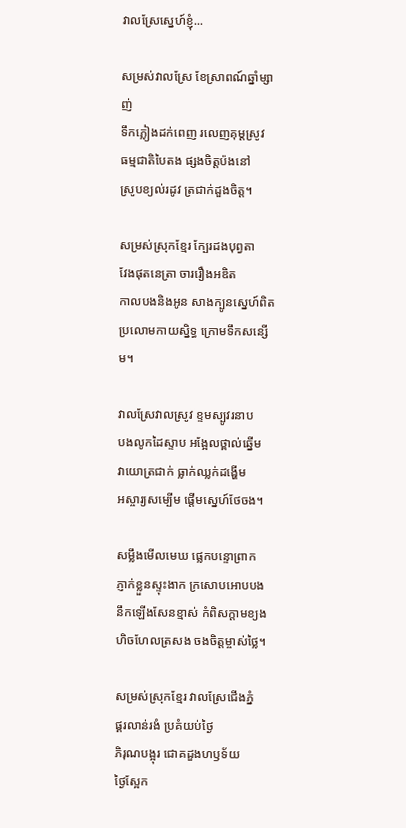វាលស្រែស្នេហ៍ខ្ញុំ...

សម្រស់វាលស្រែ ខែស្រាពណ៍ឆ្នាំម្សាញ់
ទឹកភ្លៀងដក់ពេញ រលេញគុម្តស្រូវ
ធម្មជាតិបៃតង ផ្សងចិត្តប៉ងនៅ
ស្រូបខ្យល់រដូវ ត្រជាក់ដួងចិត្ត។

សម្រស់ស្រុកខ្មែរ ក្បែរដងបុព្វតា
វែងផុតនេត្រា ចាររឿងអឌិត
កាលបងនិងអូន សាងក្បូនស្នេហ៍ពិត
ប្រលោមកាយស្និទ្ធ ក្រោមទឹកសន្សើម។

វាលស្រែវាលស្រូវ ខ្ទមស្បូវរនាប
បងលូកដៃស្ទាប អង្អែលថ្ពាល់ឆ្នើម
វាយោត្រជាក់ ធ្លាក់ឈ្លក់ដង្ហើម
អស្ចារ្យសម្បើម ផ្ដើមស្នេហ៍ថែចង។

សម្លឹងមើលមេឃ ផ្លេកបន្ទោព្រាក
ភ្ញាក់ខ្លួនស្ទុះងាក ក្រសោបអោបបង
នឹកឡើងសែនខ្មាស់ កំពិសក្តាមខ្យង
ហិចហែលត្រសង ចងចិត្តម្ចាស់ថ្លៃ។

សម្រស់ស្រុកខ្មែរ វាលស្រែជើងភ្នំ
ផ្គរលាន់រងំ ប្រគំយប់ថ្ងៃ
ភិរុណបង្អុរ ជោគដួងហឫទ័យ
ថ្ងៃស្អែក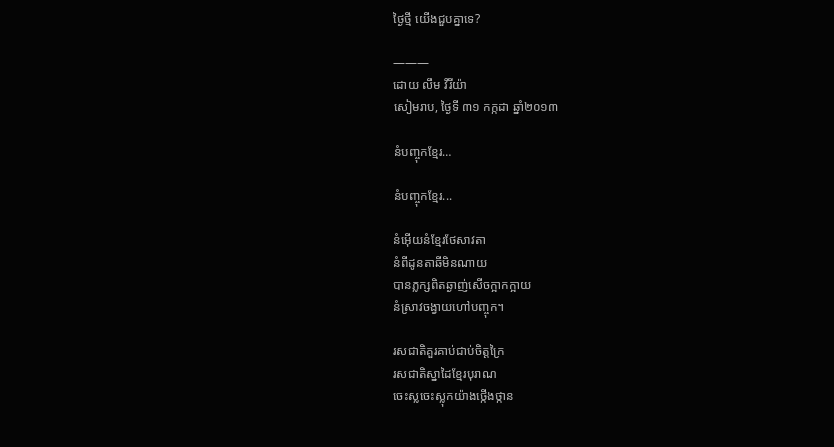ថ្ងៃថ្មី យើងជួបគ្នាទេ?

———
ដោយ លឹម វីរីយ៉ា
សៀមរាប, ថ្ងៃទី ៣១ កក្កដា ឆ្នាំ២០១៣

នំបញ្ចុកខ្មែរ…

នំបញ្ចុកខ្មែរ...

នំអ៊ើយនំខ្មែរថែសាវតា
នំពីដូនតាឆីមិនណាយ
បានភ្លក្សពិតឆ្ងាញ់សើចក្អាកក្អាយ
នំស្រាវចង្វាយហៅបញ្ចុក។

រសជាតិគួរគាប់ជាប់ចិត្តក្រៃ
រសជាតិស្នាដៃខ្មែរបុរាណ
ចេះស្លចេះស្លុកយ៉ាងថ្កើងថ្កាន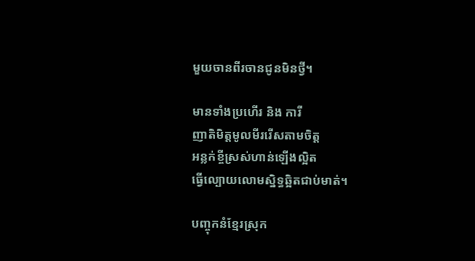មួយចានពីរចានជូនមិនថ្វី។

មានទាំងប្រហើរ និង ការី
ញាតិមិត្តមូលមីររើសតាមចិត្ត
អន្លក់ខ្ចីស្រស់ហាន់ឡើងល្អិត
ធ្វើល្បោយលោមស្និទ្ធឆ្អិតជាប់មាត់។

បញ្ចុកនំខ្មែរស្រុក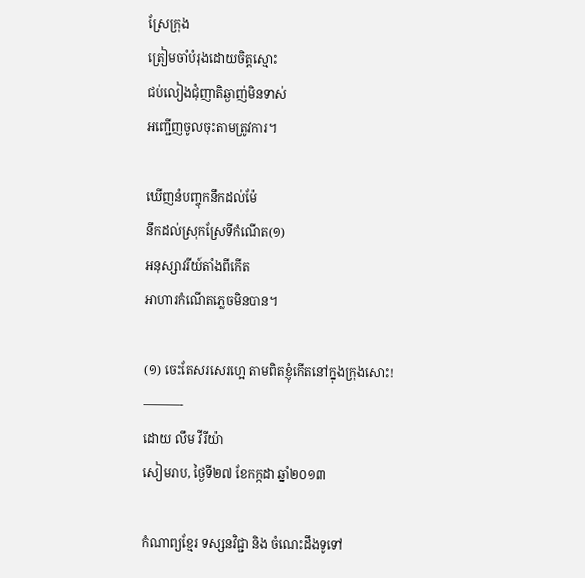ស្រែក្រុង
ត្រៀមចាំបំរុងដោយចិត្តស្មោះ
ជប់លៀងជុំញាតិឆ្ងាញ់មិនទាស់
អញ្ជើញចូលចុះតាមត្រូវការ។

ឃើញនំបញ្ចុកនឹកដល់ម៉ែ
នឹកដល់ស្រុកស្រែទីកំណើត(១)
អនុស្សាវរីយ៍តាំងពីកើត
អាហារកំណើតភ្លេចមិនបាន។

(១) ចេះតែសរសេរហ្អេ តាមពិតខ្ញុំកើតនៅក្នុងក្រុងសោះ!
———-
ដោយ លឹម វីរីយ៉ា
សៀមរាប, ថ្ងៃទី២៧ ខែកក្កដា ឆ្នាំ២០១៣

កំណាព្យខ្មែរ ទស្សនវិជ្ជា និង ចំណេះដឹងទូទៅ